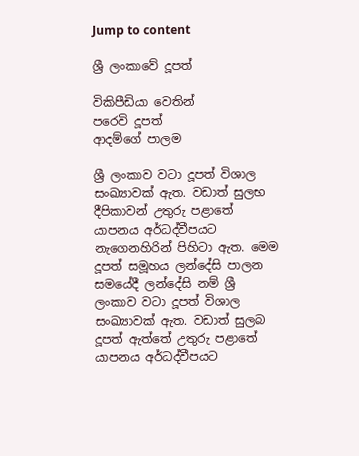Jump to content

ශ්‍රී ලංකාවේ දූපත්

විකිපීඩියා වෙතින්
පරෙවි දූපත්
ආදම්ගේ පාලම

ශ්‍රී ලංකාව වටා දූපත් විශාල සංඛ්‍යාවක් ඇත. වඩාත් සුලභ දීපිකාවන් උතුරු පළාතේ යාපනය අර්ධද්වීපයට නැගෙනහිරින් පිහිටා ඇත. මෙම දූපත් සමූහය ලන්දේසි පාලන සමයේදී ලන්දේසි නම් ශ්‍රී ලංකාව වටා දූපත් විශාල සංඛ්‍යාවක් ඇත. වඩාත් සුලබ දූපත් ඇත්තේ උතුරු පළාතේ යාපනය අර්ධද්වීපයට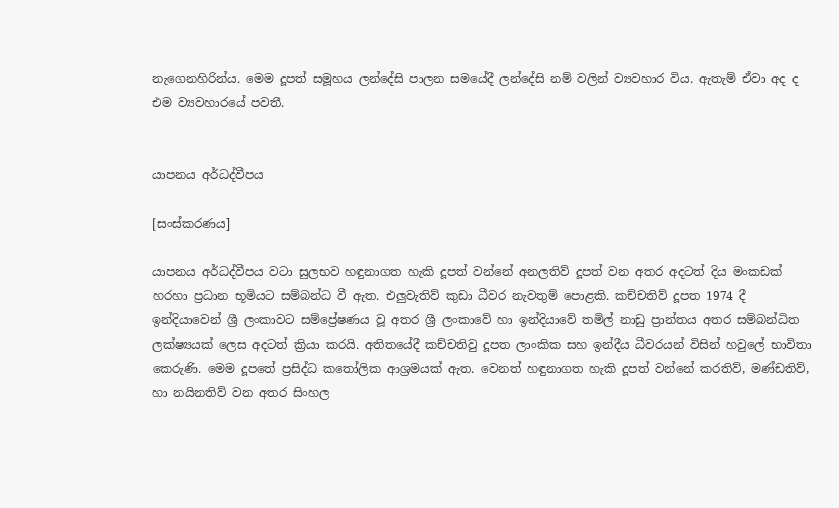නැගෙනහිරින්ය. මෙම දූපත් සමූහය ලන්දේසි පාලන සමයේදී ලන්දේසි නම් වලින් ව්‍යවහාර විය. ඇතැම් ඒවා අද ද එම ව්‍යවහාරයේ පවතී.


යාපනය අර්ධද්වීපය

[සංස්කරණය]

යාපනය අර්ධද්වීපය වටා සුලභව හඳුනාගත හැකි දූපත් වන්නේ අනලතිව් දූපත් වන අතර අදටත් දිය මංකඩක් හරහා ප්‍රධාන භූමියට සම්බන්ධ වී ඇත. එලුවැතිව් කුඩා ධීවර නැවතුම් පොළකි. කච්චතිව් දූපත 1974 දී ඉන්දියාවෙන් ශ්‍රී ලංකාවට සම්ප්‍රේෂණය වූ අතර ශ්‍රී ලංකාවේ හා ඉන්දියාවේ තමිල් නාඩු ප්‍රාන්තය අතර සම්බන්ධිත ලක්ෂ්‍යයක් ලෙස අදටත් ක්‍රියා කරයි. අතිතයේදී කච්චතිවු දූපත ලාංකික සහ ඉන්දීය ධීවරයන් විසින් හවුලේ භාවිතා කෙරුණි. මෙම දූපතේ ප්‍රසිද්ධ කතෝලික ආශ්‍රමයක් ඇත. වෙනත් හඳුනාගත හැකි දූපත් වන්නේ කරතිව්, මණ්ඩතිව්, හා නයිනතිව් වන අතර සිංහල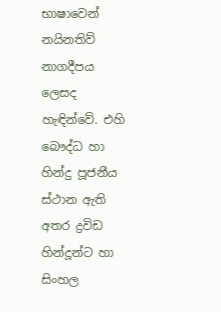භාෂාවෙන් නයිනතිව් නාගදීපය ලෙසද හැඳින්වේ. එහි බෞද්ධ හා හින්දු පූජනීය ස්ථාන ඇති අතර ද්‍රවිඩ හින්දූන්ට හා සිංහල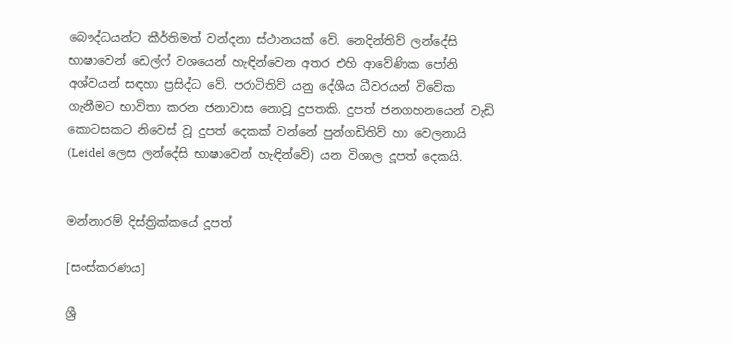බෞද්ධයන්ට කීර්තිමත් වන්දනා ස්ථානයක් වේ. නෙදින්තිව් ලන්දේසි භාෂාවෙන් ඩෙල්ෆ් වශයෙන් හැඳින්වෙන අතර එහි ආවේණික පෝනි අශ්වයන් සඳහා ප්‍රසිද්ධ වේ. පරාටිතිව් යනු දේශීය ධීවරයන් විවේක ගැනීමට භාවිතා කරන ජනාවාස නොවූ දුපතකි. දුපත් ජනගහනයෙන් වැඩි කොටසකට නිවෙස් වූ දුපත් දෙකක් වන්නේ පුන්ගඩිතිව් හා වෙලනායි (Leidel ලෙස ලන්දේසි භාෂාවෙන් හැඳින්වේ) යන විශාල දූපත් දෙකයි.


මන්නාරම් දිස්ත්‍රික්කයේ දූපත්

[සංස්කරණය]

ශ්‍රී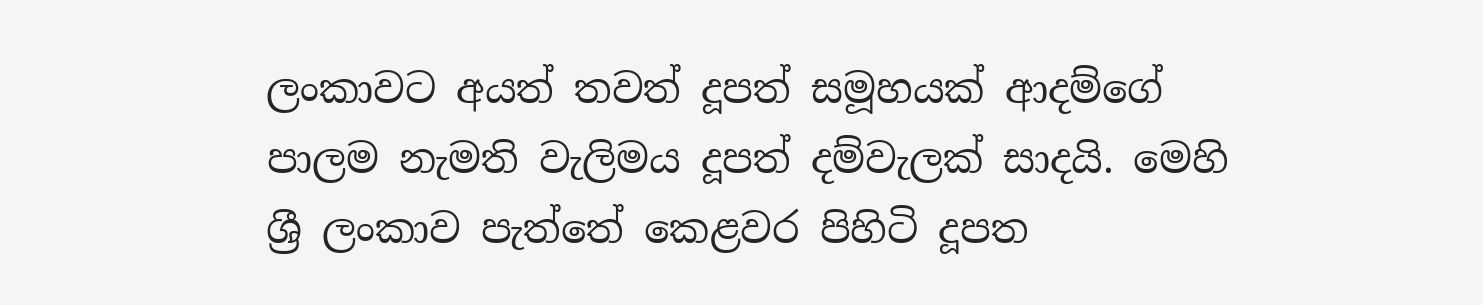ලංකාවට අයත් තවත් දූපත් සමූහයක් ආදම්ගේ පාලම නැමති වැලිමය දූපත් දම්වැලක් සාදයි. මෙහි ශ්‍රී ලංකාව පැත්තේ කෙළවර පිහිටි දූපත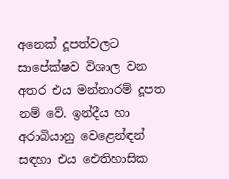අනෙක් දූපත්වලට සාපේක්ෂව විශාල වන අතර එය මන්නාරම් දූපත නම් වේ. ඉන්දීය හා අරාබියානු වෙළෙන්ඳන් සඳහා එය ඓතිහාසික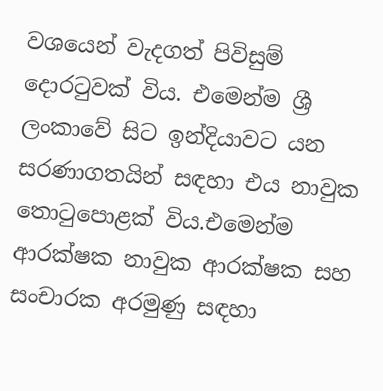වශයෙන් වැදගත් පිවිසුම් දොරටුවක් විය. එමෙන්ම ශ්‍රී ලංකාවේ සිට ඉන්දියාවට යන සරණාගතයින් සඳහා එය නාවුක තොටුපොළක් විය.එමෙන්ම ආරක්ෂක නාවුක ආරක්ෂක සහ සංචාරක අරමුණු සඳහා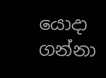යොදා ගන්නා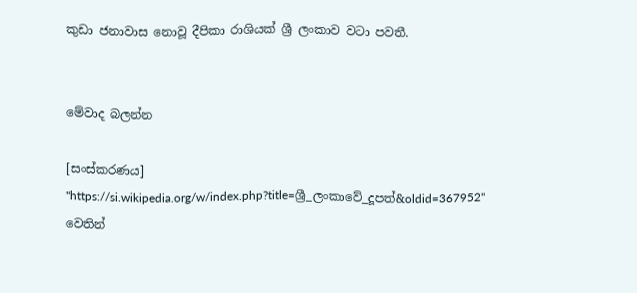කුඩා ජනාවාස නොවූ දීපිකා රාශියක් ශ්‍රී ලංකාව වටා පවතී.


මේවාද බලන්න

[සංස්කරණය]
"https://si.wikipedia.org/w/index.php?title=ශ්‍රී_ලංකාවේ_දූපත්&oldid=367952" වෙතින්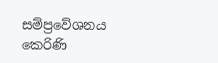සම්ප්‍රවේශනය කෙරිණි